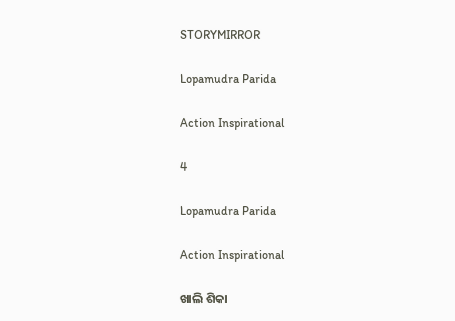STORYMIRROR

Lopamudra Parida

Action Inspirational

4

Lopamudra Parida

Action Inspirational

ଖାଲି ଶିକା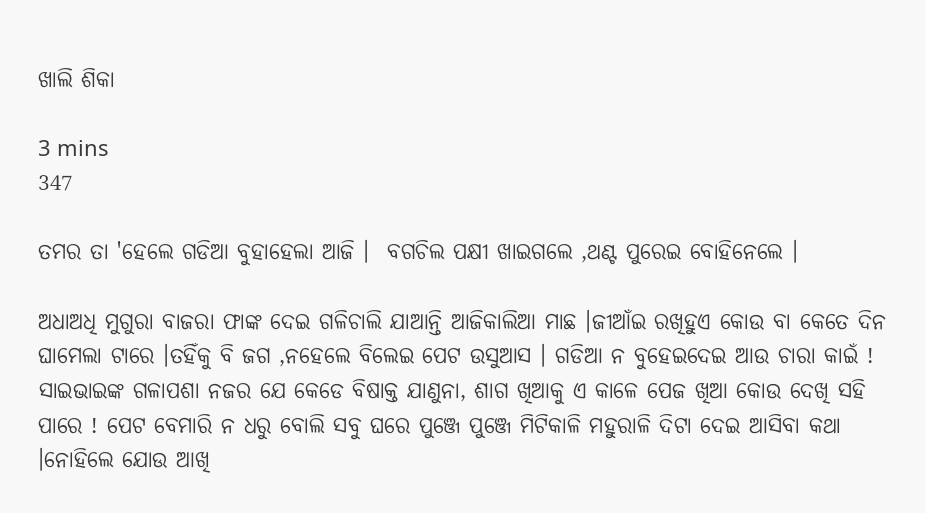ଖାଲି ଶିକା

3 mins
347

ତମର ତା 'ହେଲେ ଗଡିଆ ବୁହାହେଲା ଆଜି ।  ବଗଚିଲ ପକ୍ଷୀ ଖାଇଗଲେ ,ଥଣ୍ଟ ପୁରେଇ ବୋହିନେଲେ ।

ଅଧାଅଧି ମୁଗୁରା ବାଜରା ଫାଙ୍କ ଦେଇ ଗଳିଚାଲି ଯାଆନ୍ତି ଆଜିକାଲିଆ ମାଛ ।ଜୀଆଁଇ ରଖିହୁଏ କୋଉ ବା କେତେ ଦିନ ଘାମେଲା ଟାରେ ।ତହିଁକୁ ବି ଜଗ ,ନହେଲେ ବିଲେଇ ପେଟ ଉସୁଆସ । ଗଡିଆ ନ ବୁହେଇଦେଇ ଆଉ ଚାରା କାଇଁ ! ସାଇଭାଇଙ୍କ ଗଳାପଶା ନଜର ଯେ କେଡେ ବିଷାକ୍ତ ଯାଣୁନା, ଶାଗ ଖିଆକୁ ଏ କାଳେ ପେଜ ଖିଆ କୋଉ ଦେଖି ସହି ପାରେ ! ପେଟ ବେମାରି ନ ଧରୁ ବୋଲି ସବୁ ଘରେ ପୁଞ୍ଜେ ପୁଞ୍ଜେ ମିଟିକାଳି ମହୁରାଳି ଦିଟା ଦେଇ ଆସିବା କଥା ।ନୋହିଲେ ଯୋଉ ଆଖି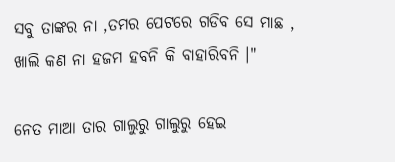ସବୁ ତାଙ୍କର ନା ,ତମର ପେଟରେ ଗଡିବ ସେ ମାଛ , ଖାଲି କଣ ନା ହଜମ ହବନି କି ବାହାରିବନି ।"

ନେତ ମାଆ ତାର ଗାଲୁରୁ ଗାଲୁରୁ ହେଇ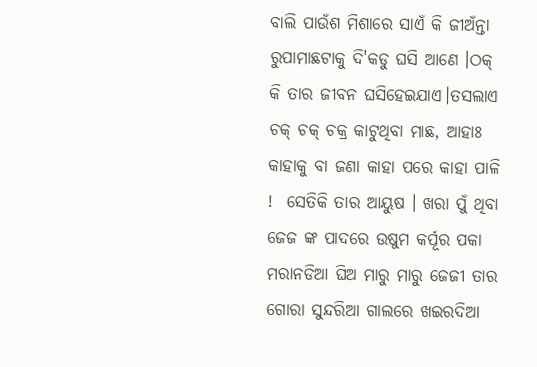ବାଲି ପାଉଁଶ ମିଶାରେ ସାଏଁ କି ଜୀଅଁନ୍ତା ରୁପାମାଛଟାକୁ ଦି'କଡୁ ଘସି ଆଣେ ।ଠକ୍ କି ତାର ଜୀବନ ଘସିହେଇଯାଏ।ତସଲାଏ ଚକ୍ ଚକ୍ ଚକ୍ର କାଟୁଥିବା ମାଛ, ଆହାଃ କାହାକୁ ବା ଜଣା କାହା ପରେ କାହା ପାଳି !  ସେତିକି ତାର ଆୟୁଷ । ଖରା ପୁଁ ଥିବା ଜେଜ ଙ୍କ ପାଦରେ ଉଷୁମ କର୍ପୂର ପକା ମରାନଡିଆ ଘିଅ ମାରୁ ମାରୁ ଜେଜୀ ତାର ଗୋରା ସୁନ୍ଦରିଆ ଗାଲରେ ଖଇରଦିଆ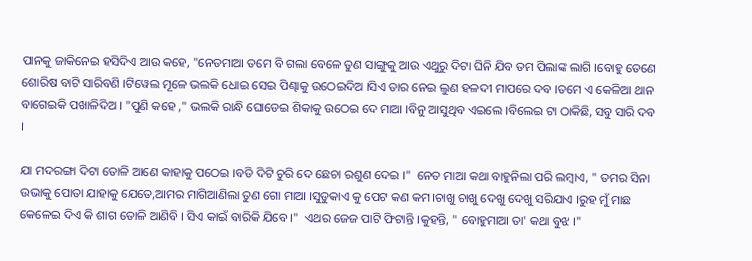ପାନକୁ ଜାକିନେଇ ହସିଦିଏ ଆଉ କହେ, "ନେତମାଆ ତମେ ବି ଗଲା ବେଳେ ତୁଣ ସାଙ୍ଗୁକୁ ଆଉ ଏଥୁରୁ ଦିଟା ଘିନି ଯିବ ତମ ପିଲାଙ୍କ ଲାଗି ।ବୋହୁ ତେଣେ ଶୋରିଷ ବାଟି ସାରିବଣି ।ଟିୱେଲ ମୂଳେ ଭଲକି ଧୋଇ ସେଇ ପିଣ୍ଢାକୁ ଉଠେଇଦିଅ ।ସିଏ ତାର ନେଇ ଲୁଣ ହଳଦୀ ମାପରେ ଦବ ।ତମେ ଏ କେଳିଆ ଥାନ ବାଗେଇକି ପଖାଳିଦିଅ । "ପୁଣି କହେ ," ଭଲକି ରାନ୍ଧି ଘୋଡେଇ ଶିକାକୁ ଉଠେଇ ଦେ ମାଆ ।ବିନୁ ଆସୁଥିବ ଏଇଲେ ।ବିଲେଇ ଟା ଠାକିଛି, ସବୁ ସାରି ଦବ ।

ଯା ମଦରଙ୍ଗା ଦିଟା ତୋଳି ଆଣେ କାହାକୁ ପଠେଇ ।ବଡି ଦିଟି ଚୁରି ଦେ ଛେଚା ରଶୁଣ ଦେଇ ।"  ନେତ ମାଆ କଥା ବାହୁନିଲା ପରି ଲମ୍ବାଏ, " ତମର ସିନା ଉଭାକୁ ପୋତା ଯାହାକୁ ଯେତେ,ଆମର ମାଗିଆଣିଲା ତୁଣ ଗୋ ମାଆ ।ସୁଡୁକାଏ କୁ ପେଟ କଣ କମ।ଚାଖୁ ଚାଖୁ ଦେଖୁ ଦେଖୁ ସରିଯାଏ ।ରୁହ ମୁଁ ମାଛ କେଳେଇ ଦିଏ କି ଶାଗ ତୋଳି ଆଣିବି । ସିଏ କାଇଁ ବାରିକି ଯିବେ ।"  ଏଥର ଜେଜ ପାଟି ଫିଟାନ୍ତି ।କୁହନ୍ତି, " ବୋହୁମାଆ ତା' କଥା ବୁଝ ।"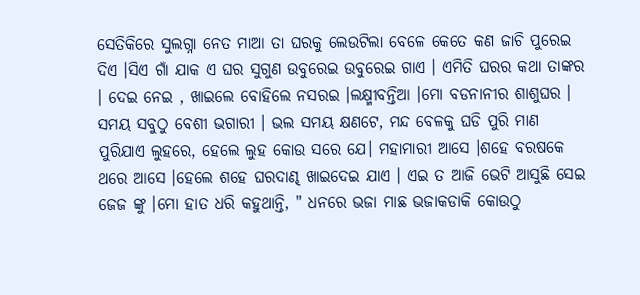ସେତିକିରେ ସୁଲଗ୍ନା ନେତ ମାଆ ତା ଘରକୁ ଲେଉଟିଲା ବେଳେ କେତେ କଣ ଜାଚି ପୁରେଇ ଦିଏ ।ସିଏ ଗାଁ ଯାକ ଏ ଘର ସୁଗୁଣ ଉବୁରେଇ ଉବୁରେଇ ଗାଏ । ଏମିତି ଘରର କଥା ତାଙ୍କର । ଦେଇ ନେଇ , ଖାଇଲେ ବୋହିଲେ ନସରଇ ।ଲକ୍ଷ୍ମୀବନ୍ତିଆ ।ମୋ ବଡନାନୀର ଶାଶୁଘର । ସମୟ ସବୁଠୁ ବେଶୀ ଭଗାରୀ । ଭଲ ସମୟ କ୍ଷଣଟେ, ମନ୍ଦ ବେଳକୁ ଘଡି ପୁରି ମାଣ ପୁରିଯାଏ ଲୁହରେ, ହେଲେ ଲୁହ କୋଉ ସରେ ଯେ। ମହାମାରୀ ଆସେ ।ଶହେ ବରଷକେ ଥରେ ଆସେ ।ହେଲେ ଶହେ ଘରଦାଣ୍ଢ ଖାଇଦେଇ ଯାଏ । ଏଇ ତ ଆଜି ଭେଟି ଆସୁଛି ସେଇ ଜେଜ ଙ୍କୁ ।ମୋ ହାତ ଧରି କହୁଥାନ୍ତି, " ଧନରେ ଭଜା ମାଛ ଭଜାକଡାକି କୋଉଠୁ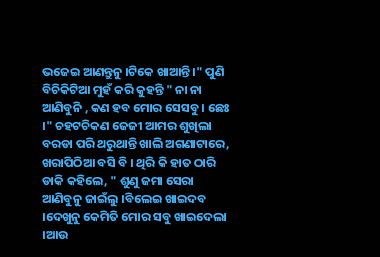ଭଜେଇ ଆଣନ୍ତୁନୁ ।ଟିକେ ଖାଆନ୍ତି ।" ପୁଣି ବିଚିକିଟିଆ ମୁହଁ କରି କୁହନ୍ତି " ନା ନା ଆଣିବୁନି , କଣ ହବ ମୋର ସେସବୁ । ଛେଃ ।" ଚହଟଚିକଣ ଜେଜୀ ଆମର ଶୁଖିଲା ବରଡା ପରି ଥରୁଥାନ୍ତି ଖାଲି ଅଗଣାଟାରେ, ଖରାପିଠିଆ ବସି ବି । ଥିରି କି ହାତ ଠାରି ଡାକି କହିଲେ, " ଶୁଣୁ ଜମା ସେରା ଆଣିବୁନୁ ଜାଇଁଲୁ ।ବିଲେଇ ଖାଇଦବ ।ଦେଖୁନୁ କେମିତି ମୋର ସବୁ ଖାଇଦେଲା ।ଆଉ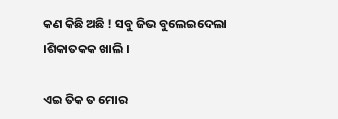କଣ କିଛି ଅଛି ! ସବୁ ଜିଭ ବୁଲେଇଦେଲା ।ଶିକାତକକ ଖାଲି ।

ଏଇ ତିକ ତ ମୋର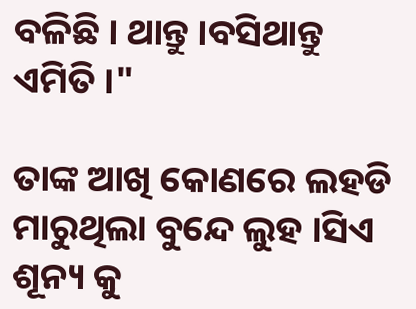ବଳିଛି । ଥାନ୍ତୁ ।ବସିଥାନ୍ତୁ ଏମିତି ।"

ତାଙ୍କ ଆଖି କୋଣରେ ଲହଡି ମାରୁଥିଲା ବୁନ୍ଦେ ଲୁହ ।ସିଏ ଶୂନ୍ୟ କୁ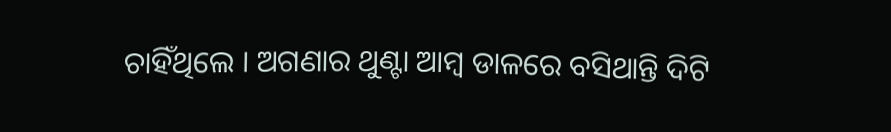ଚାହିଁଥିଲେ । ଅଗଣାର ଥୁଣ୍ଟା ଆମ୍ବ ଡାଳରେ ବସିଥାନ୍ତି ଦିଟି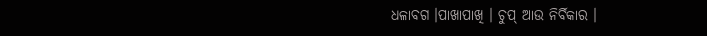ଧଳାବଗ ।ପାଖାପାଖି । ଚୁପ୍ ଆଉ ନିର୍ବିକାର ।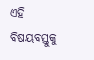ଏହି ବିଷୟବସ୍ତୁକୁ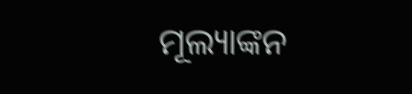ମୂଲ୍ୟାଙ୍କନ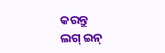କରନ୍ତୁ
ଲଗ୍ ଇନ୍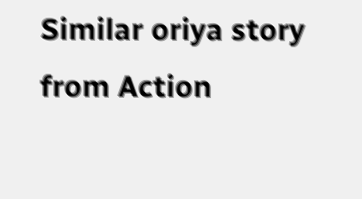Similar oriya story from Action